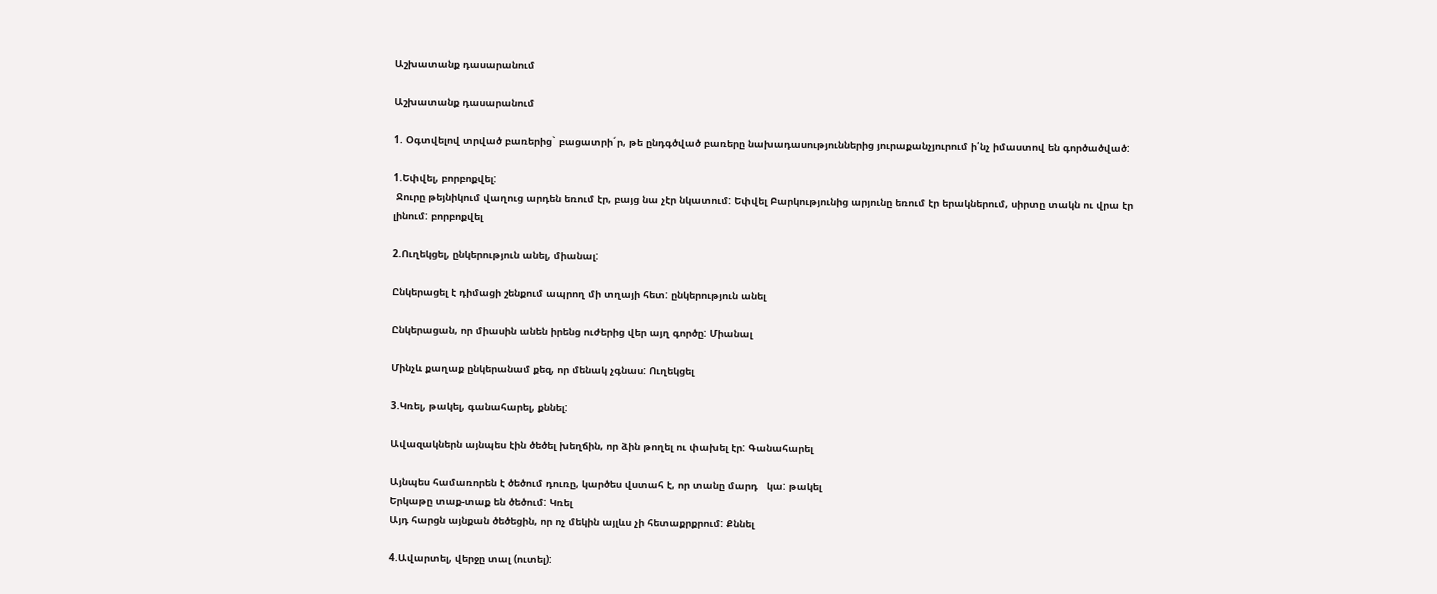Աշխատանք դասարանում

Աշխատանք դասարանում

1. Օգտվելով տրված բառերից` բացատրի´ր, թե ընդգծված բառերը նախադասություններից յուրաքանչյուրում ի՛նչ իմաստով են գործածված:

1.Եփվել, բորբոքվել:
 Ջուրը թեյնիկում վաղուց արդեն եռում էր, բայց նա չէր նկատում: Եփվել Բարկությունից արյունը եռում էր երակներում, սիրտը տակն ու վրա էր լինում: բորբոքվել

2.Ուղեկցել, ընկերություն անել, միանալ:

Ընկերացել է դիմացի շենքում ապրող մի տղայի հետ: ընկերություն անել

Ընկերացան, որ միասին անեն իրենց ուժերից վեր այղ գործը: Միանալ

Մինչև քաղաք ընկերանամ քեզ, որ մենակ չգնաս: Ուղեկցել

3.Կռել, թակել, գանահարել, քննել:

Ավազակներն այնպես էին ծեծել խեղճին, որ ձին թողել ու փախել էր: Գանահարել

Այնպես համառորեն է ծեծում դուռը, կարծես վստահ է, որ տանը մարդ   կա: թակել
Երկաթը տաք-տաք են ծեծում: Կռել
Այդ հարցն այնքան ծեծեցին, որ ոչ մեկին այլևս չի հետաքրքրում: Քննել

4.Ավարտել, վերջը տալ (ուտել):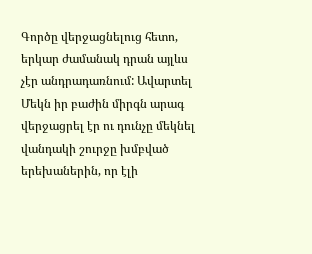Գործը վերջացնելուց հետո, երկար ժամանակ դրան այլևս չէր անդրադառնում: Ավարտել
Մեկն իր բաժին միրգն արագ վերջացրել էր ու դունչը մեկնել վանդակի շուրջը խմբված երեխաներին, որ էլի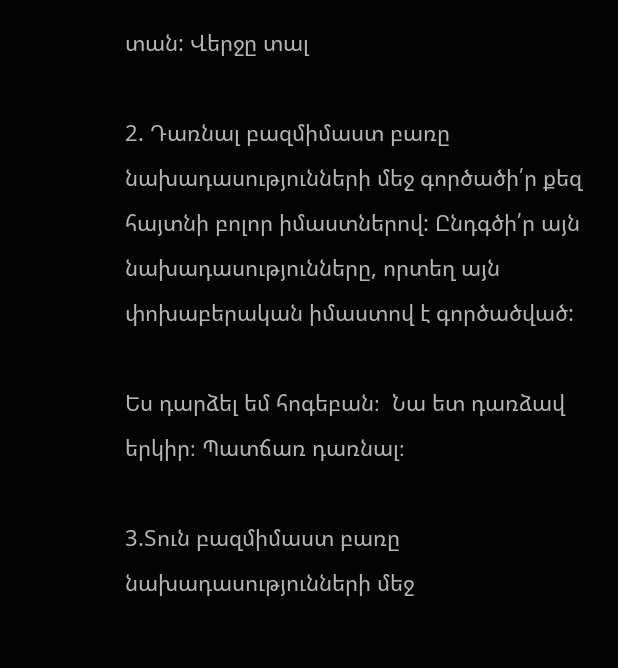տան: Վերջը տալ

2. Դառնալ բազմիմաստ բառը նախադասությունների մեջ գործածի՛ր քեզ հայտնի բոլոր իմաստներով: Ընդգծի՛ր այն նախադասությունները, որտեղ այն փոխաբերական իմաստով է գործածված:

Ես դարձել եմ հոգեբան։  Նա ետ դառձավ երկիր։ Պատճառ դառնալ։

3.Տուն բազմիմաստ բառը նախադասությունների մեջ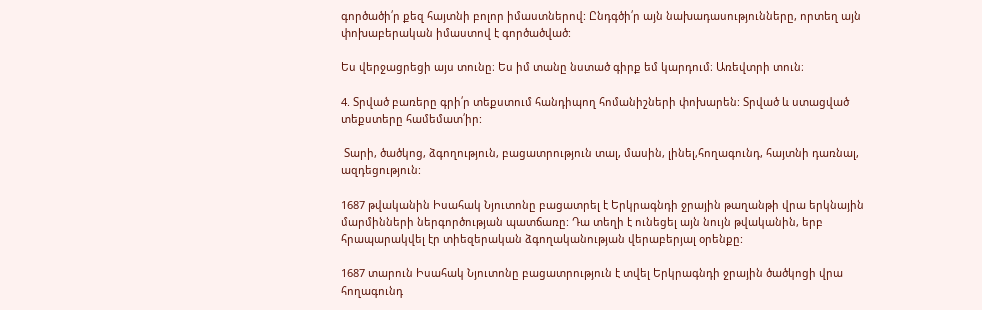գործածի՛ր քեզ հայտնի բոլոր իմաստներով: Ընդգծի՛ր այն նախադասությունները, որտեղ այն փոխաբերական իմաստով է գործածված:

Ես վերջացրեցի այս տունը։ Ես իմ տանը նստած գիրք եմ կարդում։ Առեվտրի տուն։

4. Տրված բառերը գրի՛ր տեքստում հանդիպող հոմանիշների փոխարեն: Տրված և ստացված տեքստերը համեմատ՛իր:

 Տարի, ծածկոց, ձգողություն, բացատրություն տալ, մասին, լինել,հողագունդ, հայտնի դառնալ, ազդեցություն:

1687 թվականին Իսահակ Նյուտոնը բացատրել է Երկրագնդի ջրային թաղանթի վրա երկնային մարմինների ներգործության պատճառը: Դա տեղի է ունեցել այն նույն թվականին, երբ հրապարակվել էր տիեզերական ձգողականության վերաբերյալ օրենքը:

1687 տարուն Իսահակ Նյուտոնը բացատրություն է տվել Երկրագնդի ջրային ծածկոցի վրա հողագունդ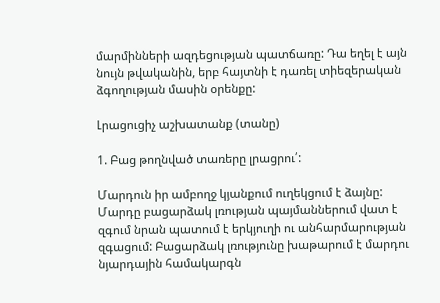մարմինների ազդեցության պատճառը: Դա եղել է այն նույն թվականին, երբ հայտնի է դառել տիեզերական ձգողության մասին օրենքը:

Լրացուցիչ աշխատանք (տանը)

1. Բաց թողնված տառերը լրացրու՛:

Մարդուն իր ամբողջ կյանքում ուղեկցում է ձայնը: Մարդը բացարձակ լռության պայմաններում վատ է զգում նրան պատում է երկյուղի ու անհարմարության զգացում: Բացարձակ լռությունը խաթարում է մարդու  նյարդային համակարգն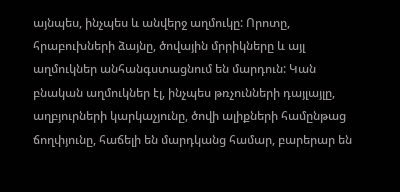այնպես, ինչպես և անվերջ աղմուկը: Որոտը, հրաբուխների ձայնը, ծովային մրրիկները և այլ աղմուկներ անհանգստացնում են մարդուն: Կան բնական աղմուկներ էլ, ինչպես թռչունների դայլայլը, աղբյուրների կարկաչյունը, ծովի ալիքների համընթաց ճողփյունը, հաճելի են մարդկանց համար, բարերար են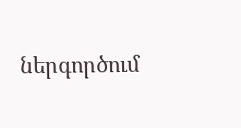ներգործում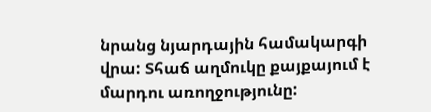նրանց նյարդային համակարգի վրա: Տհաճ աղմուկը քայքայում է մարդու առողջությունը: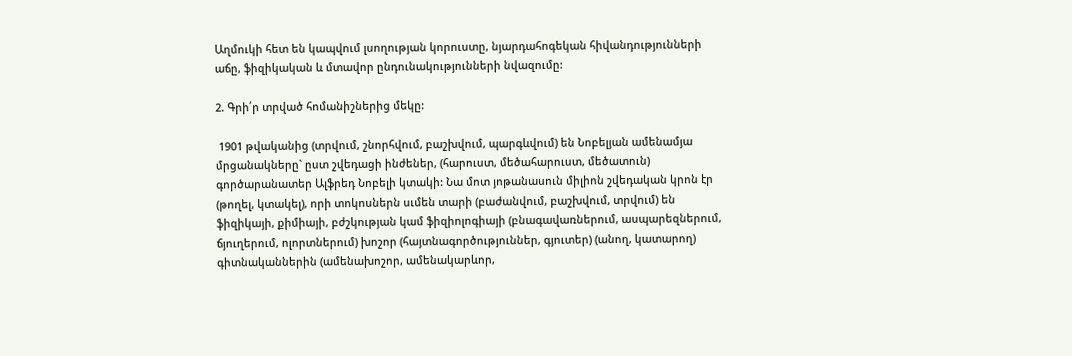Աղմուկի հետ են կապվում լսողության կորուստը, նյարդահոգեկան հիվանդությունների աճը, ֆիզիկական և մտավոր ընդունակությունների նվազումը:

2. Գրի՛ր տրված հոմանիշներից մեկը:

 1901 թվականից (տրվում, շնորհվում, բաշխվում, պարգևվում) են Նոբելյան ամենամյա մրցանակները` ըստ շվեդացի ինժեներ, (հարուստ, մեծահարուստ, մեծատուն) գործարանատեր Ալֆրեդ Նոբելի կտակի: Նա մոտ յոթանասուն միլիոն շվեդական կրոն էր (թողել, կտակել), որի տոկոսներն սւմեն տարի (բաժանվում, բաշխվում, տրվում) են ֆիզիկայի, քիմիայի, բժշկության կամ ֆիզիոլոգիայի (բնագավառներում, ասպարեզներում, ճյուղերում, ոլորտներում) խոշոր (հայտնագործություններ, գյուտեր) (անող, կատարող) գիտնականներին (ամենախոշոր, ամենակարևոր,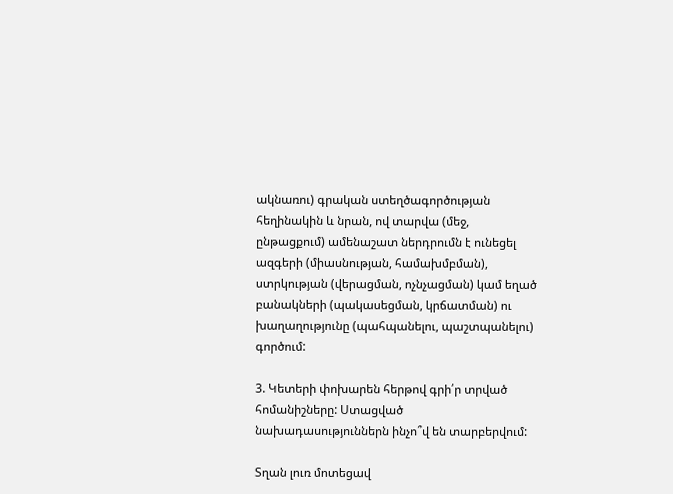ակնառու) գրական ստեղծագործության հեղինակին և նրան, ով տարվա (մեջ, ընթացքում) ամենաշատ ներդրումն է ունեցել ազգերի (միասնության, համախմբման), ստրկության (վերացման, ոչնչացման) կամ եղած բանակների (պակասեցման, կրճատման) ու խաղաղությունը (պահպանելու, պաշտպանելու) գործում:

3. Կետերի փոխարեն հերթով գրի՛ր տրված հոմանիշները: Ստացված նախադասություններն ինչո՞վ են տարբերվում:

Տղան լուռ մոտեցավ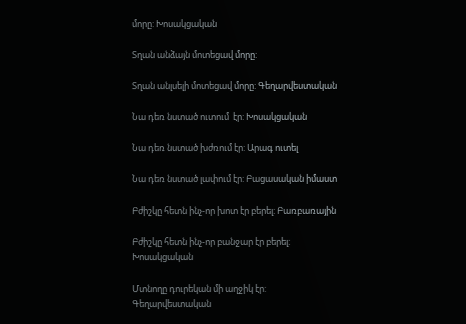մորը: Խոսակցական

Տղան անձայն մոտեցավ մորը:

Տղան անլսելի մոտեցավ մորը: Գեղարվեստական

Նա դեռ նստած ուտում  էր: Խոսակցական

Նա դեռ նստած խժռում էր: Արագ ուտել

Նա դեռ նստած լափում էր: Բացասական իմաստ

Բժիշկը հետն ինչ-որ խոտ էր բերել: Բառբառային

Բժիշկը հետն ինչ-որ բանջար էր բերել: Խոսակցական

Մտնողը դուրեկան մի աղջիկ էր: Գեղարվեստական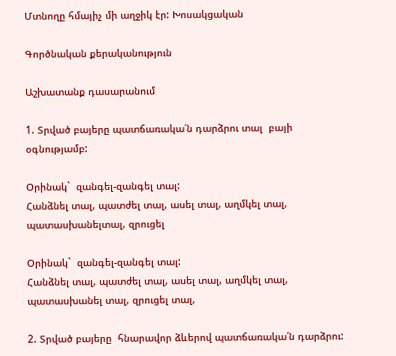Մտնողը հմայիչ մի աղջիկ էր: Խոսակցական

Գործնական քերականություն

Աշխատանք դասարանում

1. Տրված բայերը պատճառակա՛ն դարձրու տալ  բայի օգնությամբ:

Օրինակ`  զանգել-զանգել տալ:
Հանձնել տալ, պատժել տալ, ասել տալ, աղմկել տալ, պատասխանելտալ, զրուցել

Օրինակ`  զանգել-զանգել տալ:
Հանձնել տալ, պատժել տալ, ասել տալ, աղմկել տալ, պատասխանել տալ, զրուցել տալ,

2. Տրված բայերը  հնարավոր ձևերով պատճառակա՛ն դարձրու: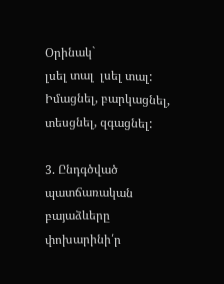Օրինակ`
լսել տալ  լսել տալ:
Իմացնել, բարկացնել, տեսցնել, զգացնել:

3. Ընդգծված պատճառական բայաձևերը փոխարինի՛ր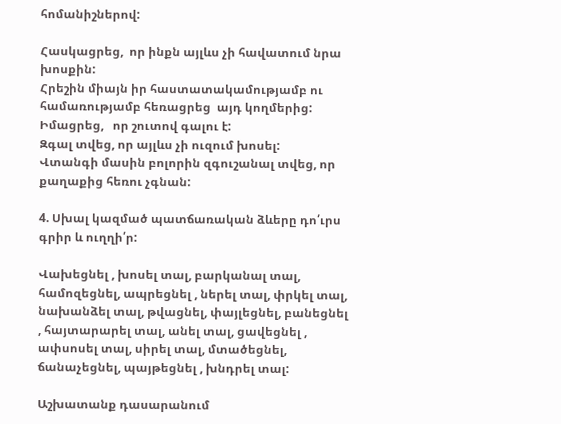հոմանիշներով:

Հասկացրեց,  որ ինքն այլևս չի հավատում նրա խոսքին:
Հրեշին միայն իր հաստատակամությամբ ու համառությամբ հեռացրեց  այդ կողմերից:
Իմացրեց,   որ շուտով գալու է:
Զգալ տվեց, որ այլևս չի ուզում խոսել:
Վտանգի մասին բոլորին զգուշանալ տվեց, որ քաղաքից հեռու չգնան:

4. Սխալ կազմած պատճառական ձևերը դո՛ւրս  գրիր և ուղղի՛ր:

Վախեցնել , խոսել տալ, բարկանալ տալ, համոզեցնել, ապրեցնել , ներել տալ, փրկել տալ, նախանձել տալ, թվացնել, փայլեցնել, բանեցնել , հայտարարել տալ, անել տալ, ցավեցնել , ափսոսել տալ, սիրել տալ, մտածեցնել, ճանաչեցնել, պայթեցնել , խնդրել տալ:

Աշխատանք դասարանում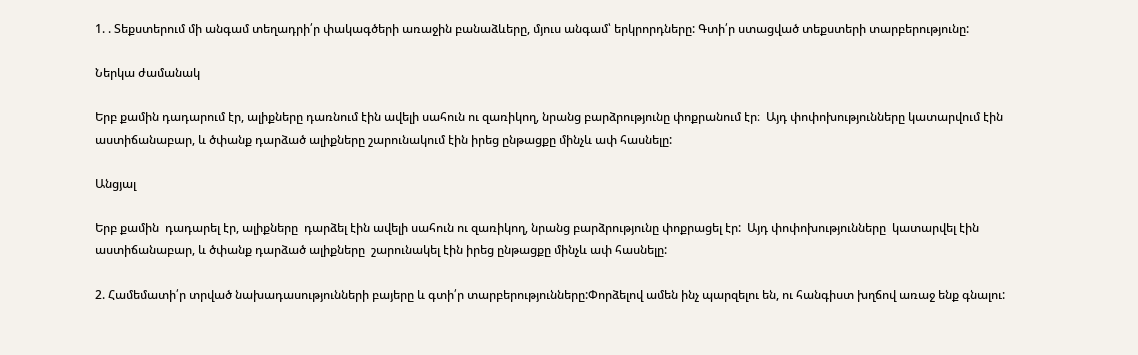1. . Տեքստերում մի անգամ տեղադրի՛ր փակագծերի առաջին բանաձևերը, մյուս անգամ՝ երկրորդները: Գտի՛ր ստացված տեքստերի տարբերությունը:

Ներկա ժամանակ

Երբ քամին դադարում էր, ալիքները դառնում էին ավելի սահուն ու զառիկող, նրանց բարձրությունը փոքրանում էր։  Այդ փոփոխությունները կատարվում էին աստիճանաբար, և ծփանք դարձած ալիքները շարունակում էին իրեց ընթացքը մինչև ափ հասնելը:

Անցյալ

Երբ քամին  դադարել էր, ալիքները  դարձել էին ավելի սահուն ու զառիկող, նրանց բարձրությունը փոքրացել էր:  Այդ փոփոխությունները  կատարվել էին աստիճանաբար, և ծփանք դարձած ալիքները  շարունակել էին իրեց ընթացքը մինչև ափ հասնելը:

2. Համեմատի՛ր տրված նախադասությունների բայերը և գտի՛ր տարբերությունները:Փորձելով ամեն ինչ պարզելու են, ու հանգիստ խղճով առաջ ենք գնալու: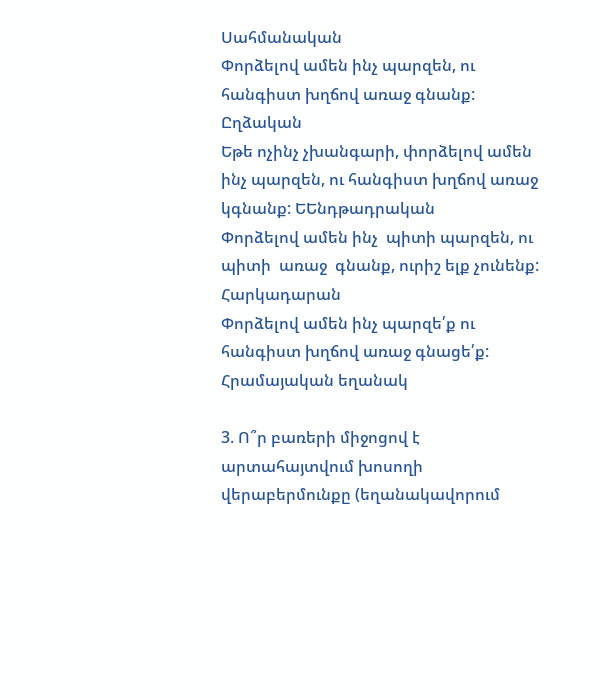Սահմանական
Փորձելով ամեն ինչ պարզեն, ու հանգիստ խղճով առաջ գնանք: Ըղձական
Եթե ոչինչ չխանգարի, փորձելով ամեն ինչ պարզեն, ու հանգիստ խղճով առաջ  կգնանք: ԵԵնդթադրական
Փորձելով ամեն ինչ  պիտի պարզեն, ու պիտի  առաջ  գնանք, ուրիշ ելք չունենք: Հարկադարան
Փորձելով ամեն ինչ պարզե՛ք ու հանգիստ խղճով առաջ գնացե՛ք: Հրամայական եղանակ

3. Ո՞ր բառերի միջոցով է արտահայտվում խոսողի վերաբերմունքը (եղանակավորում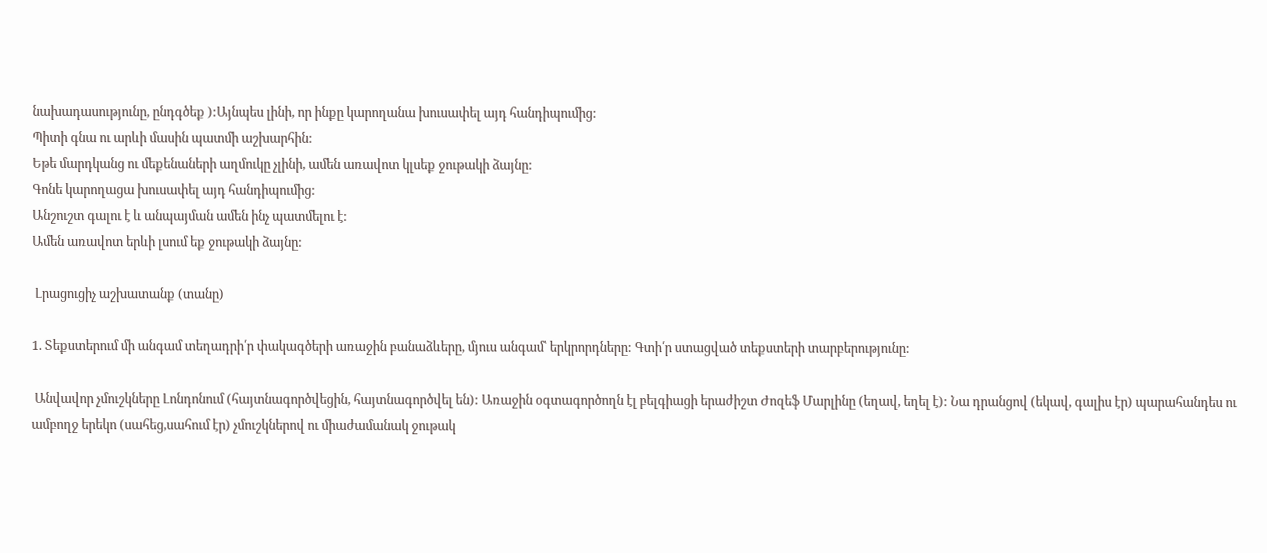նախադասությունը, ընդգծեք ):Այնպես լինի, որ ինքը կարողանա խուսափել այդ հանդիպումից:
Պիտի գնա ու արևի մասին պատմի աշխարհին:
Եթե մարդկանց ու մեքենաների աղմուկը չլինի, ամեն առավոտ կլսեք ջութակի ձայնը:
Գոնե կարողացա խուսափել այդ հանդիպումից:
Անշուշտ գալու է և անպայման ամեն ինչ պատմելու է:
Ամեն առավոտ երևի լսում եք ջութակի ձայնը:

 Լրացուցիչ աշխատանք (տանը)

1. Տեքստերում մի անգամ տեղադրի՛ր փակագծերի առաջին բանաձևերը, մյուս անգամ՝ երկրորդները: Գտի՛ր ստացված տեքստերի տարբերությունը:

 Անվավոր չմուշկները Լոնդոնում (հայտնագործվեցին, հայտնագործվել են): Առաջին օգտագործողն էլ բելգիացի երաժիշտ Ժոզեֆ Մարլինը (եղավ, եղել է): Նա դրանցով (եկավ, գալիս էր) պարահանդես ու ամբողջ երեկո (սահեց,սահում էր) չմուշկներով ու միաժամանակ ջութակ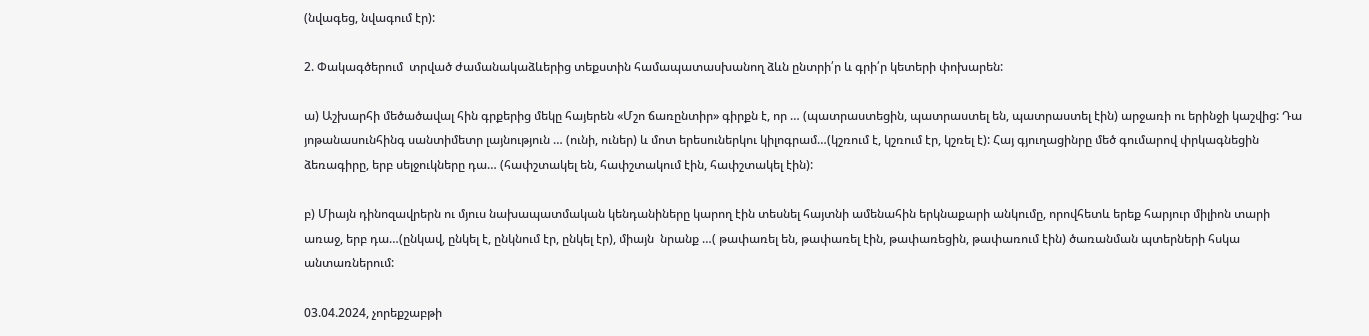(նվագեց, նվագում էր):

2. Փակագծերում  տրված ժամանակաձևերից տեքստին համապատասխանող ձևն ընտրի՛ր և գրի՛ր կետերի փոխարեն:

ա) Աշխարհի մեծածավալ հին գրքերից մեկը հայերեն «Մշո ճառընտիր» գիրքն է, որ … (պատրաստեցին, պատրաստել են, պատրաստել էին) արջառի ու երինջի կաշվից: Դա յոթանասունհինգ սանտիմետր լայնություն … (ունի, ուներ) և մոտ երեսուներկու կիլոգրամ…(կշռում է, կշռում էր, կշռել է): Հայ գյուղացինրը մեծ գումարով փրկագնեցին ձեռագիրը, երբ սելջուկները դա… (հափշտակել են, հափշտակում էին, հափշտակել էին):

բ) Միայն դինոզավրերն ու մյուս նախապատմական կենդանիները կարող էին տեսնել հայտնի ամենահին երկնաքարի անկումը, որովհետև երեք հարյուր միլիոն տարի առաջ, երբ դա…(ընկավ, ընկել է, ընկնում էր, ընկել էր), միայն  նրանք …( թափառել են, թափառել էին, թափառեցին, թափառում էին) ծառանման պտերների հսկա անտառներում:

03.04.2024, չորեքշաբթի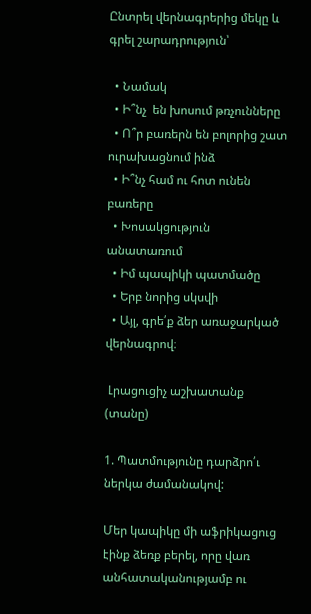Ընտրել վերնագրերից մեկը և գրել շարադրություն՝

  • Նամակ
  • Ի՞նչ  են խոսում թռչունները
  • Ո՞ր բառերն են բոլորից շատ ուրախացնում ինձ
  • Ի՞նչ համ ու հոտ ունեն բառերը
  • Խոսակցություն անատառում
  • Իմ պապիկի պատմածը
  • Երբ նորից սկսվի
  • Այլ, գրե՛ք ձեր առաջարկած վերնագրով։

 Լրացուցիչ աշխատանք (տանը)

1. Պատմությունը դարձրո՛ւ ներկա ժամանակով:

Մեր կապիկը մի աֆրիկացուց էինք ձեռք բերել, որը վառ անհատականությամբ ու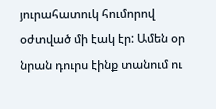յուրահատուկ հումորով օժտված մի էակ էր: Ամեն օր նրան դուրս էինք տանում ու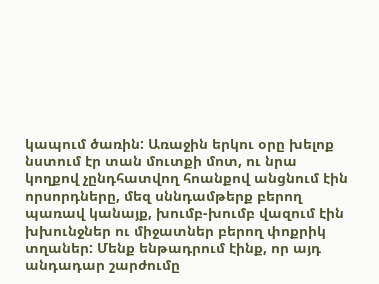կապում ծառին: Առաջին երկու օրը խելոք նստում էր տան մուտքի մոտ, ու նրա կողքով չընդհատվող հոանքով անցնում էին որսորդները, մեզ սննդամթերք բերող պառավ կանայք, խումբ-խումբ վազում էին խխունջներ ու միջատներ բերող փոքրիկ տղաներ: Մենք ենթադրում էինք, որ այդ անդադար շարժումը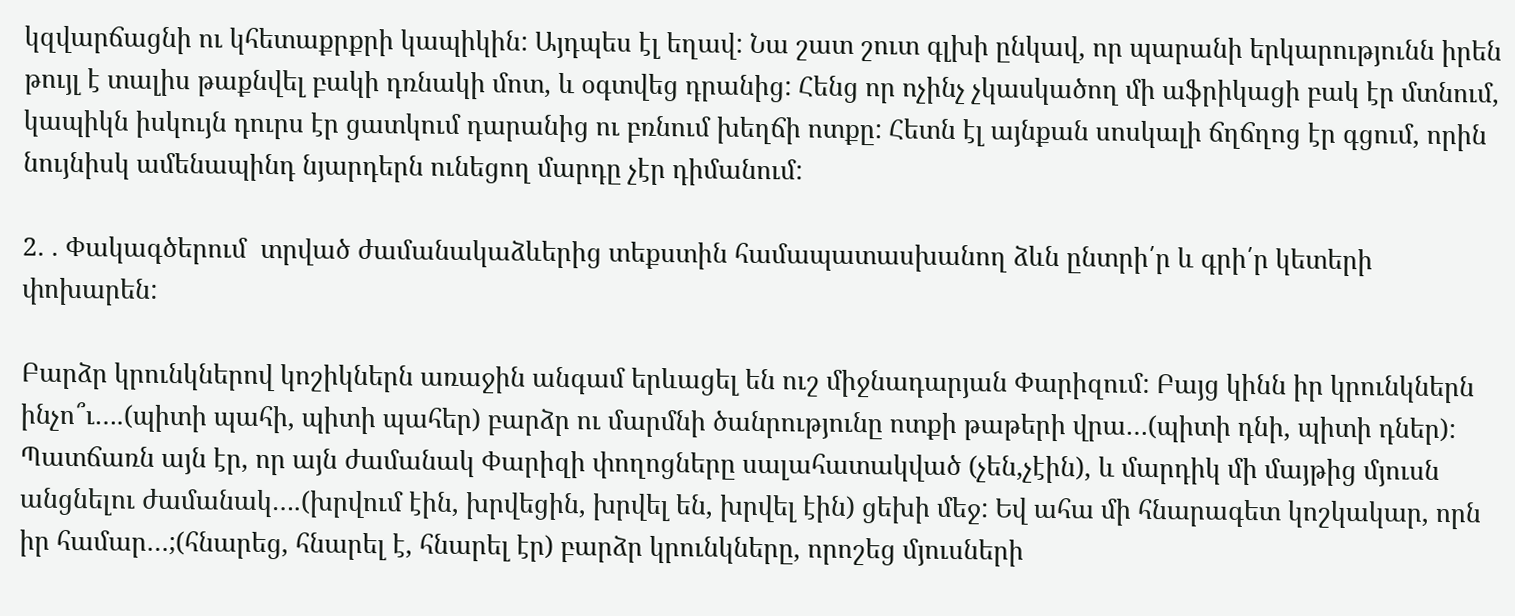կզվարճացնի ու կհետաքրքրի կապիկին: Այդպես էլ եղավ: Նա շատ շուտ գլխի ընկավ, որ պարանի երկարությունն իրեն թույլ է տալիս թաքնվել բակի դռնակի մոտ, և օգտվեց դրանից: Հենց որ ոչինչ չկասկածող մի աֆրիկացի բակ էր մտնում, կապիկն իսկույն դուրս էր ցատկում դարանից ու բռնում խեղճի ոտքը: Հետն էլ այնքան սոսկալի ճղճղոց էր գցում, որին նույնիսկ ամենապինդ նյարդերն ունեցող մարդը չէր դիմանում:

2. . Փակագծերում  տրված ժամանակաձևերից տեքստին համապատասխանող ձևն ընտրի՛ր և գրի՛ր կետերի փոխարեն:

Բարձր կրունկներով կոշիկներն առաջին անգամ երևացել են ուշ միջնադարյան Փարիզում: Բայց կինն իր կրունկներն ինչո՞ւ….(պիտի պահի, պիտի պահեր) բարձր ու մարմնի ծանրությունը ոտքի թաթերի վրա…(պիտի դնի, պիտի դներ): Պատճառն այն էր, որ այն ժամանակ Փարիզի փողոցները սալահատակված (չեն,չէին), և մարդիկ մի մայթից մյուսն անցնելու ժամանակ….(խրվում էին, խրվեցին, խրվել են, խրվել էին) ցեխի մեջ: Եվ ահա մի հնարագետ կոշկակար, որն իր համար…;(հնարեց, հնարել է, հնարել էր) բարձր կրունկները, որոշեց մյուսների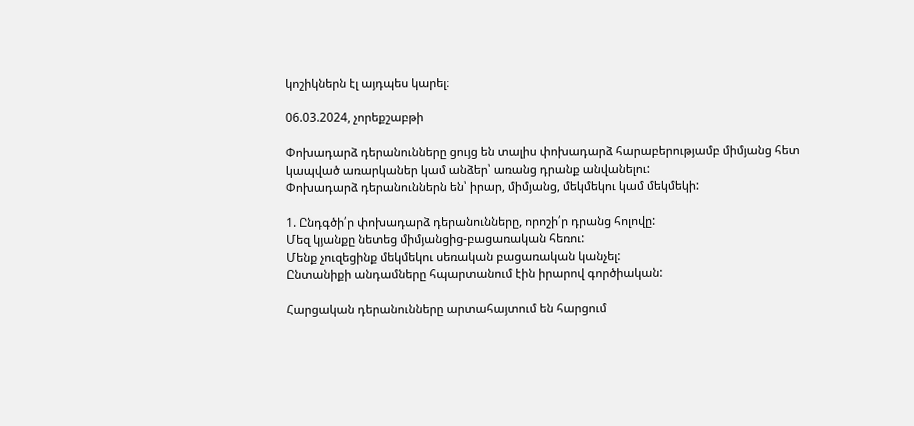կոշիկներն էլ այդպես կարել։

06.03.2024, չորեքշաբթի

Փոխադարձ դերանունները ցույց են տալիս փոխադարձ հարաբերությամբ միմյանց հետ կապված առարկաներ կամ անձեր՝ առանց դրանք անվանելու:
Փոխադարձ դերանուններն են՝ իրար, միմյանց, մեկմեկու կամ մեկմեկի:

1. Ընդգծի՛ր փոխադարձ դերանունները, որոշի՛ր դրանց հոլովը:
Մեզ կյանքը նետեց միմյանցից-բացառական հեռու:
Մենք չուզեցինք մեկմեկու սեռական բացառական կանչել:
Ընտանիքի անդամները հպարտանում էին իրարով գործիական:

Հարցական դերանունները արտահայտում են հարցում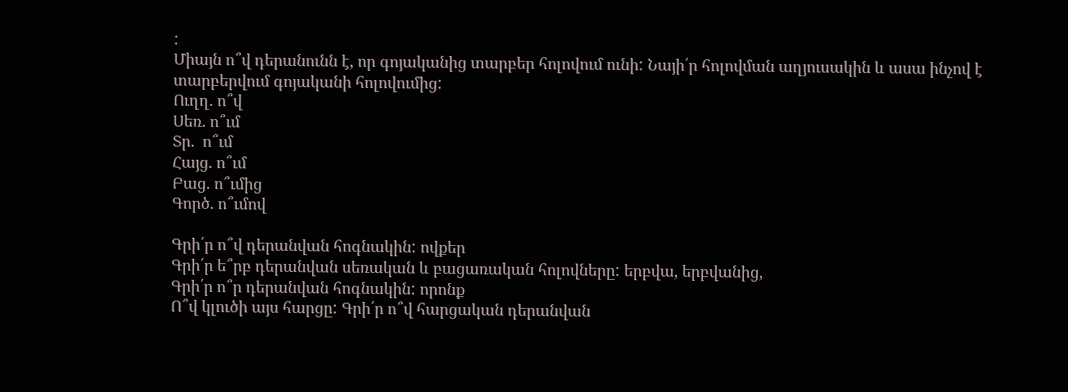:
Միայն ո՞վ դերանունն է, որ գոյականից տարբեր հոլովում ունի: Նայի՛ր հոլովման աղյուսակին և ասա ինչով է տարբերվում գոյականի հոլովումից:
Ուղղ. ո՞վ
Սեռ. ո՞ւմ
Տր.  ո՞ւմ
Հայց. ո՞ւմ
Բաց. ո՞ւմից
Գործ. ո՞ւմով

Գրի՛ր ո՞վ դերանվան հոգնակին: ովքեր
Գրի՛ր ե՞րբ դերանվան սեռական և բացառական հոլովները: երբվա, երբվանից,
Գրի՛ր ո՞ր դերանվան հոգնակին: որոնք
Ո՞վ կլուծի այս հարցը: Գրի՛ր ո՞վ հարցական դերանվան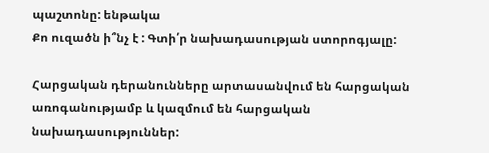պաշտոնը: ենթակա
Քո ուզածն ի՞նչ է : Գտի՛ր նախադասության ստորոգյալը:

Հարցական դերանունները արտասանվում են հարցական առոգանությամբ և կազմում են հարցական նախադասություններ: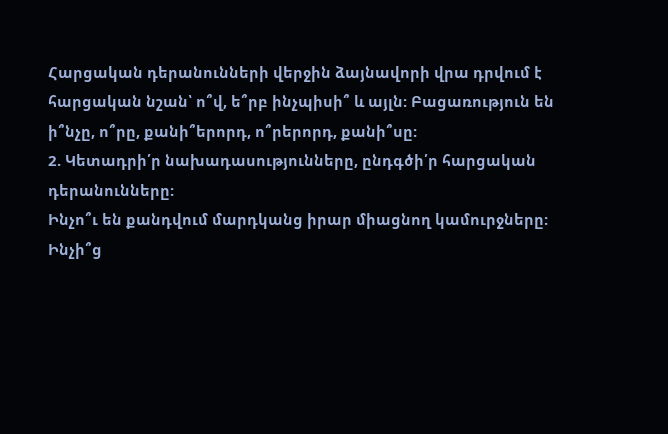Հարցական դերանունների վերջին ձայնավորի վրա դրվում է հարցական նշան՝ ո՞վ, ե՞րբ ինչպիսի՞ և այլն: Բացառություն են ի՞նչը, ո՞րը, քանի՞երորդ, ո՞րերորդ, քանի՞սը:
2. Կետադրի՛ր նախադասությունները, ընդգծի՛ր հարցական դերանունները:
Ինչո՞ւ են քանդվում մարդկանց իրար միացնող կամուրջները:
Ինչի՞ց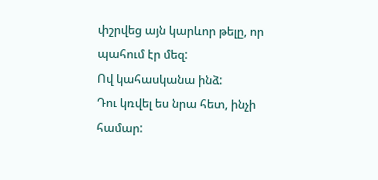փշրվեց այն կարևոր թելը, որ պահում էր մեզ:
Ով կահասկանա ինձ:
Դու կռվել ես նրա հետ, ինչի համար: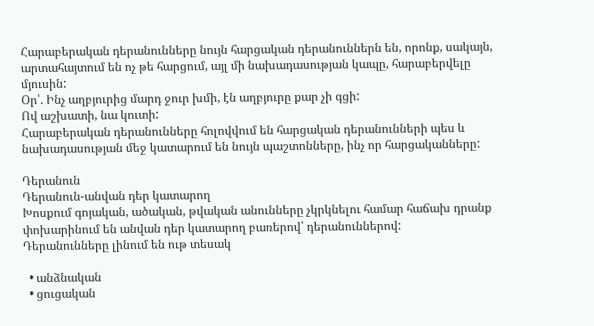Հարաբերական դերանունները նույն հարցական դերանուններն են, որոնք, սակայն, արտահայտում են ոչ թե հարցում, այլ մի նախադասության կապը, հարաբերվելը մյուսին:
Օր՝. Ինչ աղբյուրից մարդ ջուր խմի, էն աղբյուրը քար չի գցի:
Ով աշխատի, նա կուտի:
Հարաբերական դերանունները հոլովվում են հարցական դերանունների պես և նախադասության մեջ կատարում են նույն պաշտոնները, ինչ որ հարցականները:

Դերանուն
Դերանուն-անվան դեր կատարող
Խոսքում գոյական, ածական, թվական անունները չկրկնելու համար հաճախ դրանք փոխարինում են անվան դեր կատարող բառերով՝ դերանուններով:
Դերանունները լինում են ութ տեսակ

  • անձնական
  • ցուցական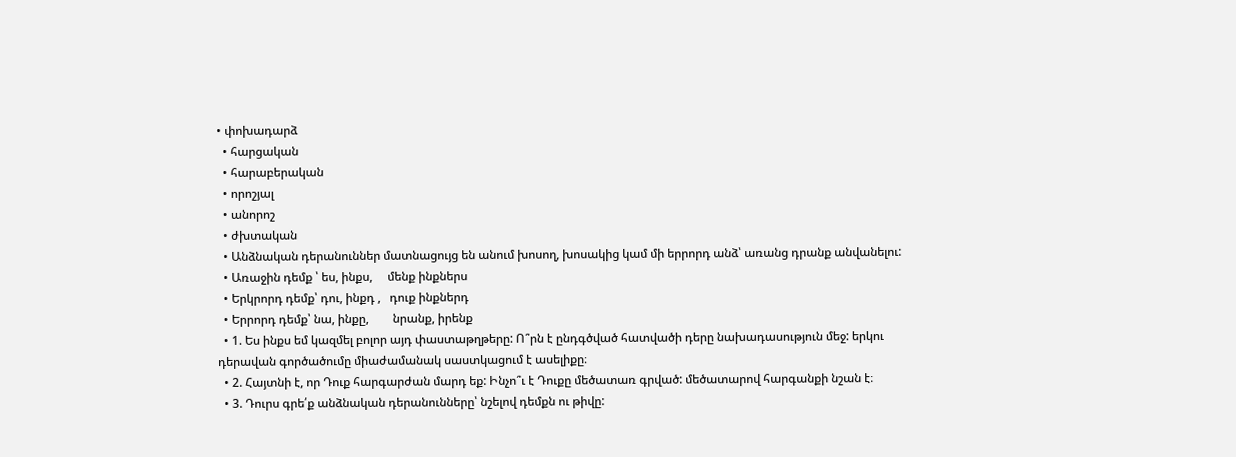• փոխադարձ
  • հարցական
  • հարաբերական
  • որոշյալ
  • անորոշ
  • ժխտական
  • Անձնական դերանուններ մատնացույց են անում խոսող, խոսակից կամ մի երրորդ անձ՝ առանց դրանք անվանելու:
  • Առաջին դեմք ՝ ես, ինքս,     մենք ինքներս
  • Երկրորդ դեմք՝ դու, ինքդ ,   դուք ինքներդ
  • Երրորդ դեմք՝ նա, ինքը,        նրանք, իրենք
  • 1. Ես ինքս եմ կազմել բոլոր այդ փաստաթղթերը: Ո՞րն է ընդգծված հատվածի դերը նախադասություն մեջ: երկու դերավան գործածումը միաժամանակ սաստկացում է ասելիքը։
  • 2. Հայտնի է, որ Դուք հարգարժան մարդ եք: Ինչո՞ւ է Դուքը մեծատառ գրված: մեծատարով հարգանքի նշան է։
  • 3. Դուրս գրե՛ք անձնական դերանունները՝ նշելով դեմքն ու թիվը: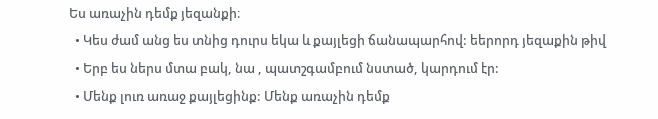Ես առաչին դեմք յեզանքի։
  • Կես ժամ անց ես տնից դուրս եկա և քայլեցի ճանապարհով: եերորդ յեզաքին թիվ
  • Երբ ես ներս մտա բակ, նա , պատշգամբում նստած, կարդում էր:
  • Մենք լուռ առաջ քայլեցինք: Մենք առաչին դեմք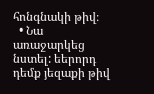հոնգնակի թիվ։
  • Նա առաջարկեց նստել: եերորդ դեմք յեզաքի թիվ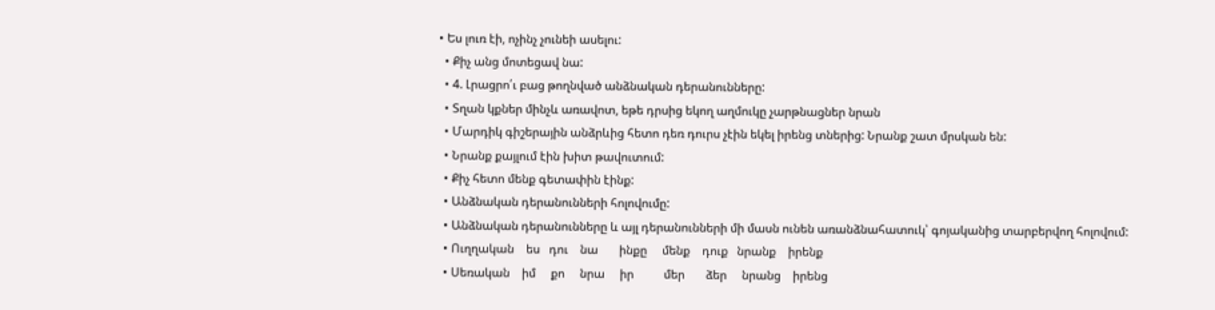• Ես լուռ էի, ոչինչ չունեի ասելու:
  • Քիչ անց մոտեցավ նա:
  • 4. Լրացրո՛ւ բաց թողնված անձնական դերանունները:
  • Տղան կքներ մինչև առավոտ, եթե դրսից եկող աղմուկը չարթնացներ նրան
  • Մարդիկ գիշերային անձրևից հետո դեռ դուրս չէին եկել իրենց տներից: Նրանք շատ մրսկան են:
  • Նրանք քայլում էին խիտ թավուտում:
  • Քիչ հետո մենք գետափին էինք:
  • Անձնական դերանունների հոլովումը:
  • Անձնական դերանունները և այլ դերանունների մի մասն ունեն առանձնահատուկ՝ գոյականից տարբերվող հոլովում:
  • Ուղղական    ես   դու    նա       ինքը     մենք    դուք   նրանք    իրենք
  • Սեռական    իմ     քո     նրա     իր          մեր       ձեր     նրանց    իրենց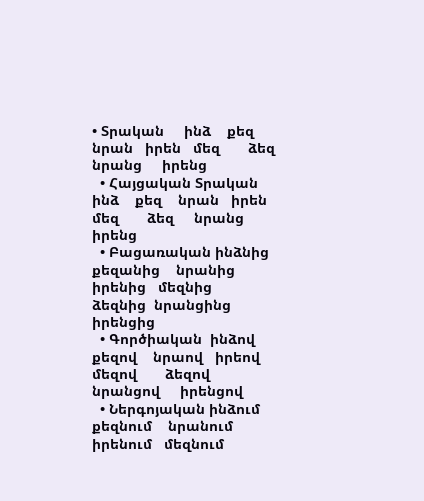• Տրական     ինձ    քեզ    նրան   իրեն   մեզ       ձեզ     նրանց     իրենց
  • Հայցական Տրական     ինձ    քեզ    նրան   իրեն   մեզ       ձեզ     նրանց     իրենց
  • Բացառական ինձնից    քեզանից    նրանից   իրենից   մեզնից    ձեզնից  նրանցինց     իրենցից
  • Գործիական  ինձով    քեզով    նրաով   իրեով   մեզով       ձեզով     նրանցով     իրենցով
  • Ներգոյական ինձում     քեզնում    նրանում   իրենում   մեզնում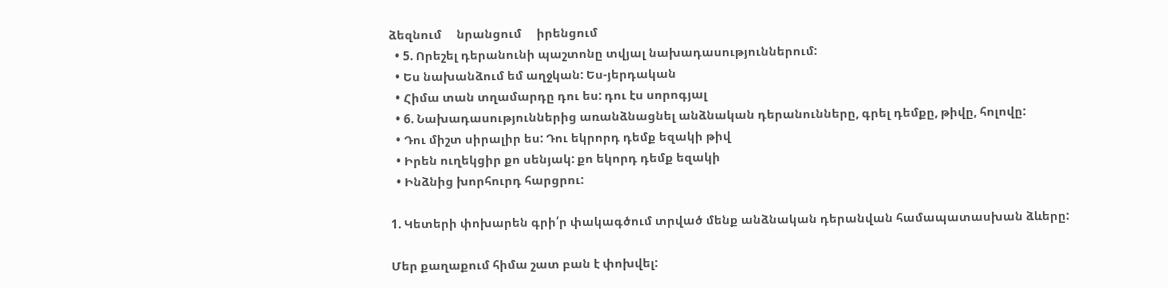ձեզնում     նրանցում     իրենցում
  • 5. Որեշել դերանունի պաշտոնը տվյալ նախադասություններում:
  • Ես նախանձում եմ աղջկան: Ես-յերդական
  • Հիմա տան տղամարդը դու ես: դու էս սորոգյալ
  • 6. Նախադասություններից առանձնացնել անձնական դերանունները, գրել դեմքը, թիվը, հոլովը:
  • Դու միշտ սիրալիր ես: Դու եկրորդ դեմք եզակի թիվ
  • Իրեն ուղեկցիր քո սենյակ: քո եկորդ դեմք եզակի
  • Ինձնից խորհուրդ հարցրու:

1. Կետերի փոխարեն գրի՛ր փակագծում տրված մենք անձնական դերանվան համապատասխան ձևերը:

Մեր քաղաքում հիմա շատ բան է փոխվել: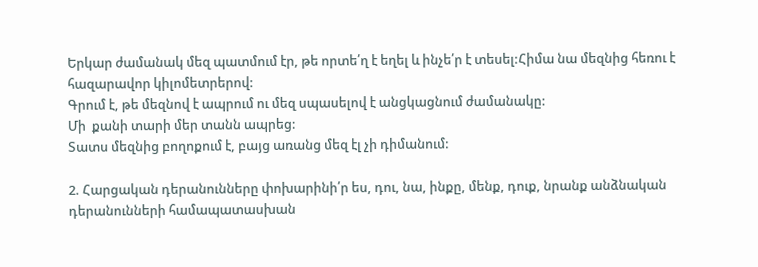Երկար ժամանակ մեզ պատմում էր, թե որտե՛ղ է եղել և ինչե՛ր է տեսել:Հիմա նա մեզնից հեռու է հազարավոր կիլոմետրերով:
Գրում է, թե մեզնով է ապրում ու մեզ սպասելով է անցկացնում ժամանակը:
Մի  քանի տարի մեր տանն ապրեց:
Տատս մեզնից բողոքում է, բայց առանց մեզ էլ չի դիմանում:

2. Հարցական դերանունները փոխարինի՛ր ես, դու, նա, ինքը, մենք, դուք, նրանք անձնական դերանունների համապատասխան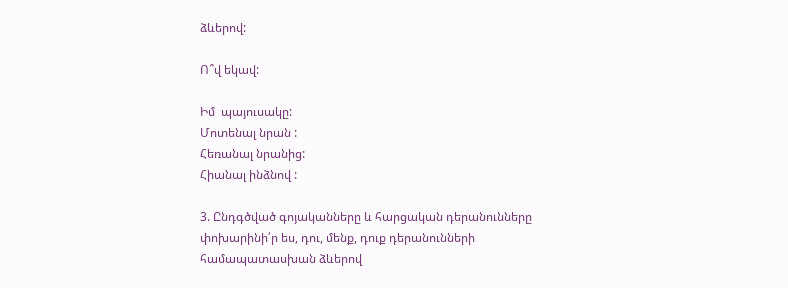ձևերով:

Ո՞վ եկավ:

Իմ  պայուսակը:
Մոտենալ նրան :
Հեռանալ նրանից:
Հիանալ ինձնով :

3. Ընդգծված գոյականները և հարցական դերանունները փոխարինի՛ր ես, դու, մենք, դուք դերանունների համապատասխան ձևերով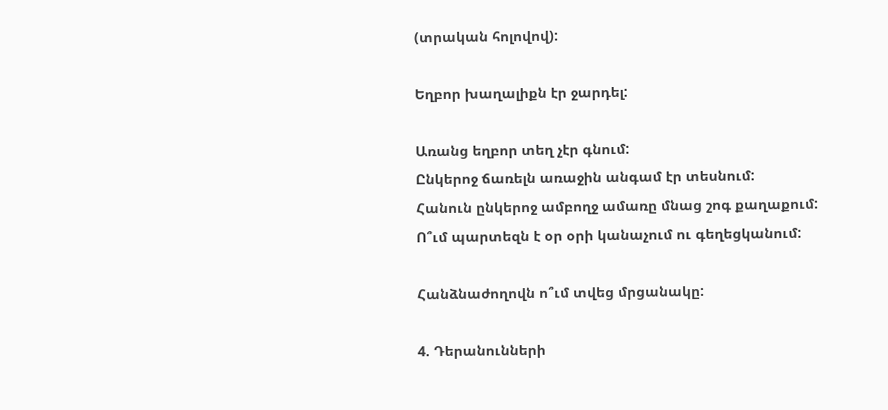(տրական հոլովով):

Եղբոր խաղալիքն էր ջարդել:

Առանց եղբոր տեղ չէր գնում:
Ընկերոջ ճառելն առաջին անգամ էր տեսնում:
Հանուն ընկերոջ ամբողջ ամառը մնաց շոգ քաղաքում:
Ո՞ւմ պարտեզն է օր օրի կանաչում ու գեղեցկանում:

Հանձնաժողովն ո՞ւմ տվեց մրցանակը:

4. Դերանունների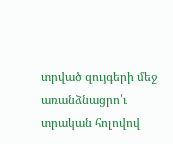տրված զույգերի մեջ առանձնացրո՛ւ տրական հոլովով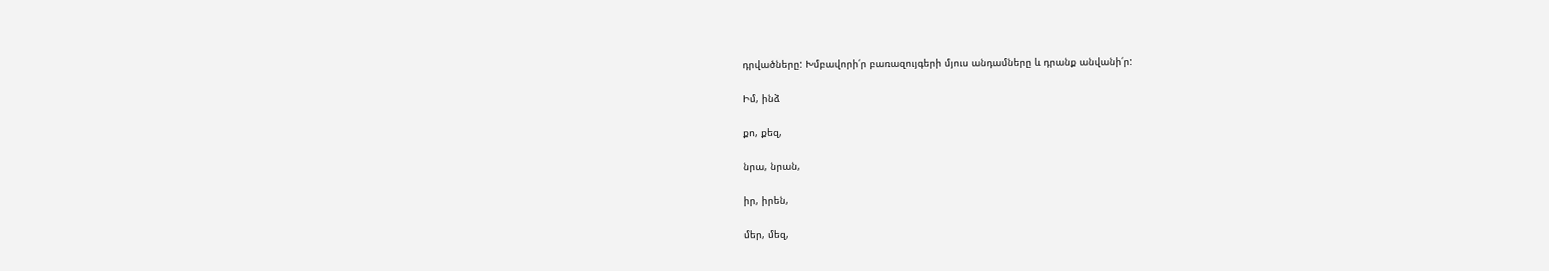դրվածները: Խմբավորի՛ր բառազույգերի մյուս անդամները և դրանք անվանի՛ր:

Իմ, ինձ

քո, քեզ,

նրա, նրան,

իր, իրեն,

մեր, մեզ,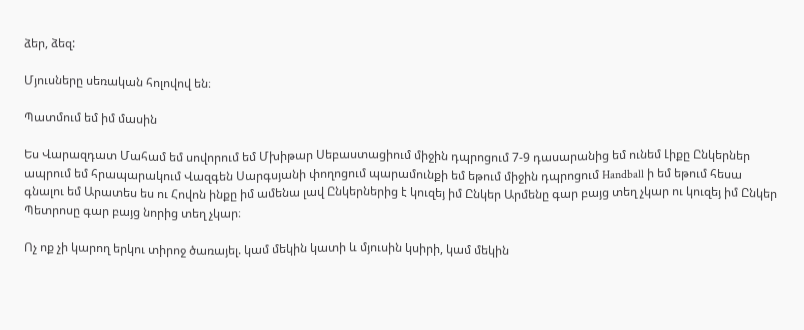ձեր, ձեզ:

Մյուսները սեռական հոլովով են։

Պատմում եմ իմ մասին

Ես Վարազդատ Մահամ եմ սովորում եմ Մխիթար Սեբաստացիում միջին դպրոցում 7-9 դասարանից եմ ունեմ Լիքը Ընկերներ ապրում եմ հրապարակում Վազգեն Սարգսյանի փողոցում պարամունքի եմ եթում միջին դպրոցում Handball ի եմ եթում հեսա գնալու եմ Արատես ես ու Հովոն ինքը իմ ամենա լավ Ընկերներից է կուզեյ իմ Ընկեր Արմենը գար բայց տեղ չկար ու կուզեյ իմ Ընկեր Պետրոսը գար բայց նորից տեղ չկար։

Ոչ ոք չի կարող երկու տիրոջ ծառայել. կամ մեկին կատի և մյուսին կսիրի, կամ մեկին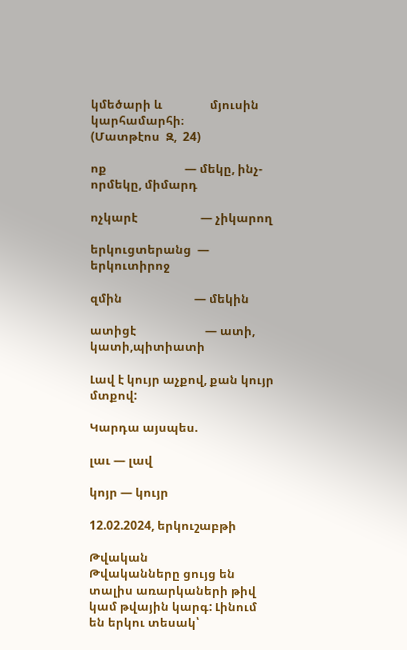կմեծարի և                մյուսին կարհամարհի։                                           (Մատթէոս  Զ,  24)

ոք                          — մեկը, ինչ-որմեկը, միմարդ

ոչկարէ                     — չիկարող

երկուցտերանց  — երկուտիրոջ

զմին                        — մեկին

ատիցէ                       — ատի, կատի,պիտիատի

Լավ է կույր աչքով, քան կույր մտքով:

Կարդա այսպես.

լաւ — լավ

կոյր — կույր

12.02.2024, երկուշաբթի

Թվական
Թվականները ցույց են տալիս առարկաների թիվ կամ թվային կարգ: Լինում են երկու տեսակ՝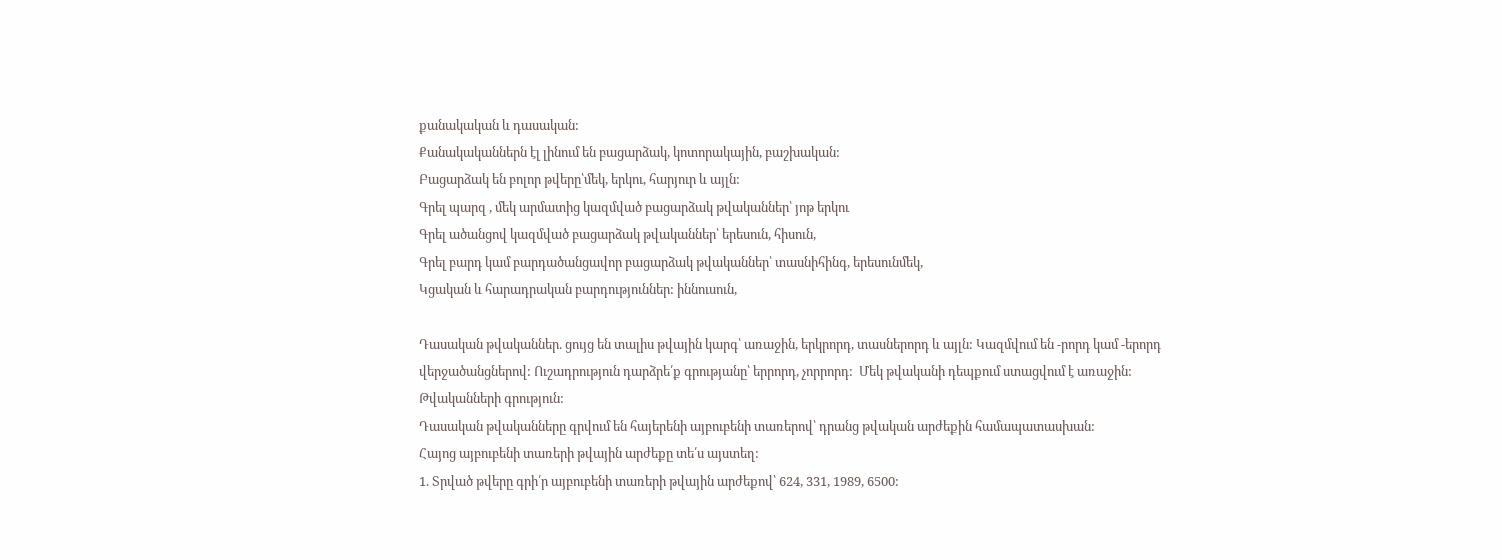քանակական և դասական:
Քանակականներն էլ լինում են բացարձակ, կոտորակային, բաշխական:
Բացարձակ են բոլոր թվերը՝մեկ, երկու, հարյուր և այլն:
Գրել պարզ , մեկ արմատից կազմված բացարձակ թվականներ՝ յոթ երկու
Գրել ածանցով կազմված բացարձակ թվականներ՝ երեսուն, հիսուն,
Գրել բարդ կամ բարդածանցավոր բացարձակ թվականներ՝ տասնիհինգ, երեսունմեկ,
Կցական և հարադրական բարդություններ: իննուսուն,

Դասական թվականներ. ցույց են տալիս թվային կարգ՝ առաջին, երկրորդ, տասներորդ և այլն: Կազմվում են -րորդ կամ -երորդ վերջածանցներով: Ուշադրություն դարձրե՛ք գրությանը՝ երրորդ, չորրորդ:  Մեկ թվականի դեպքում ստացվում է առաջին:
Թվականների գրություն:
Դասական թվականները գրվում են հայերենի այբուբենի տառերով՝ դրանց թվական արժեքին համապատասխան:
Հայոց այբուբենի տառերի թվային արժեքը տե՛ս այստեղ:
1. Տրված թվերը գրի՛ր այբուբենի տառերի թվային արժեքով՝ 624, 331, 1989, 6500: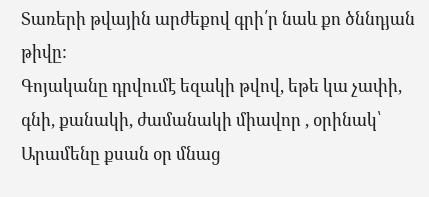Տառերի թվային արժեքով գրի՛ր նաև քո ծննդյան թիվը:
Գոյականը դրվումէ եզակի թվով, եթե կա չափի, գնի, քանակի, ժամանակի միավոր , օրինակ՝ Արամենը քսան օր մնաց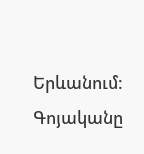Երևանում:
Գոյականը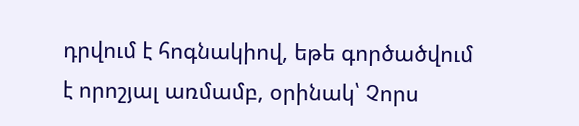դրվում է հոգնակիով, եթե գործածվում է որոշյալ առմամբ, օրինակ՝ Չորս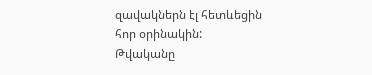զավակներն էլ հետևեցին հոր օրինակին:
Թվականը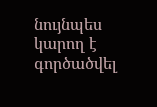նույնպես կարող է գործածվել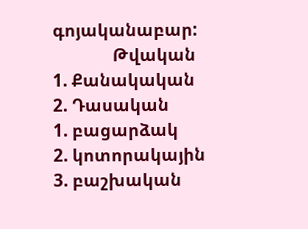գոյականաբար:
               Թվական
1. Քանակական                    2. Դասական
1. բացարձակ
2. կոտորակային
3. բաշխական